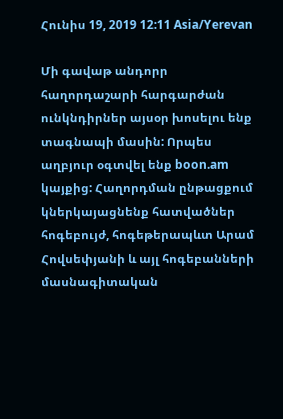Հունիս 19, 2019 12:11 Asia/Yerevan

Մի գավաթ անդորր հաղորդաշարի հարգարժան ունկնդիրներ այսօր խոսելու ենք տագնապի մասին: Որպես աղբյուր օգտվել ենք boon.am կայքից: Հաղորդման ընթացքում կներկայացնենք հատվածներ հոգեբույժ, հոգեթերապևտ Արամ Հովսեփյանի և այլ հոգեբանների մասնագիտական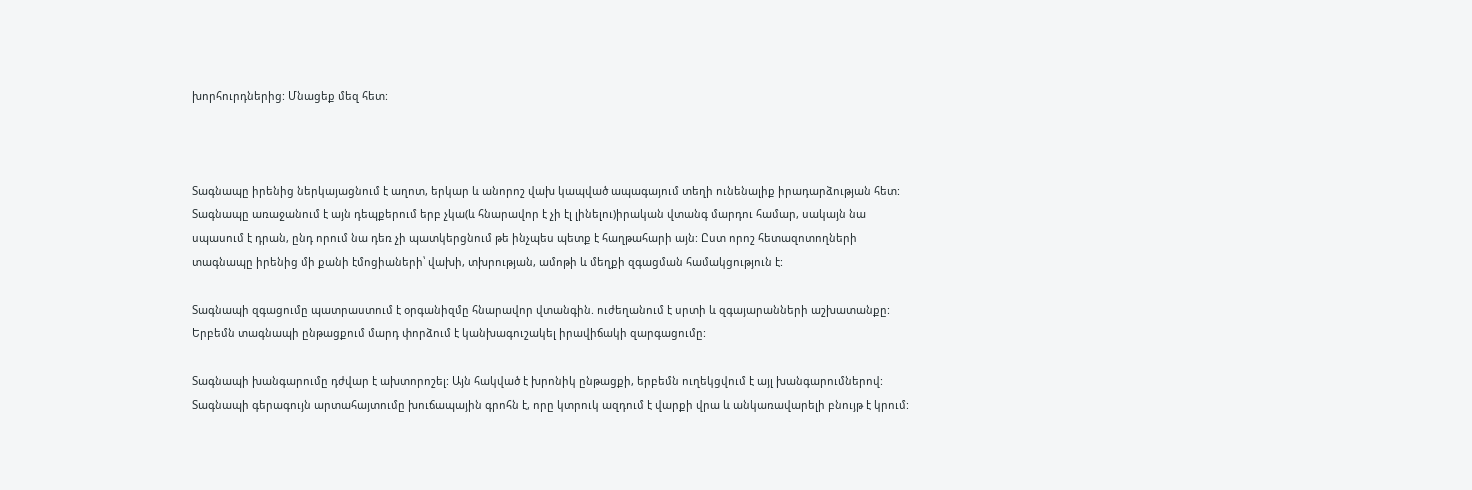խորհուրդներից: Մնացեք մեզ հետ:



Տագնապը իրենից ներկայացնում է աղոտ, երկար և անորոշ վախ կապված ապագայում տեղի ունենալիք իրադարձության հետ: Տագնապը առաջանում է այն դեպքերում երբ չկա(և հնարավոր է չի էլ լինելու)իրական վտանգ մարդու համար, սակայն նա սպասում է դրան, ընդ որում նա դեռ չի պատկերցնում թե ինչպես պետք է հաղթահարի այն: Ըստ որոշ հետազոտողների տագնապը իրենից մի քանի էմոցիաների՝ վախի, տխրության, ամոթի և մեղքի զգացման համակցություն է:

Տագնապի զգացումը պատրաստում է օրգանիզմը հնարավոր վտանգին. ուժեղանում է սրտի և զգայարանների աշխատանքը: Երբեմն տագնապի ընթացքում մարդ փորձում է կանխագուշակել իրավիճակի զարգացումը:

Տագնապի խանգարումը դժվար է ախտորոշել: Այն հակված է խրոնիկ ընթացքի, երբեմն ուղեկցվում է այլ խանգարումներով: Տագնապի գերագույն արտահայտումը խուճապային գրոհն է, որը կտրուկ ազդում է վարքի վրա և անկառավարելի բնույթ է կրում: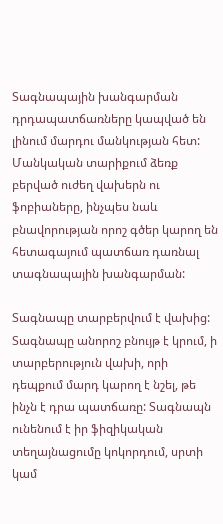Տագնապային խանգարման դրդապատճառները կապված են լինում մարդու մանկության հետ: Մանկական տարիքում ձեռք բերված ուժեղ վախերն ու ֆոբիաները, ինչպես նաև բնավորության որոշ գծեր կարող են հետագայում պատճառ դառնալ տագնապային խանգարման:

Տագնապը տարբերվում է վախից: Տագնապը անորոշ բնույթ է կրում, ի տարբերություն վախի, որի դեպքում մարդ կարող է նշել, թե ինչն է դրա պատճառը: Տագնապն ունենում է իր ֆիզիկական տեղայնացումը կոկորդում, սրտի կամ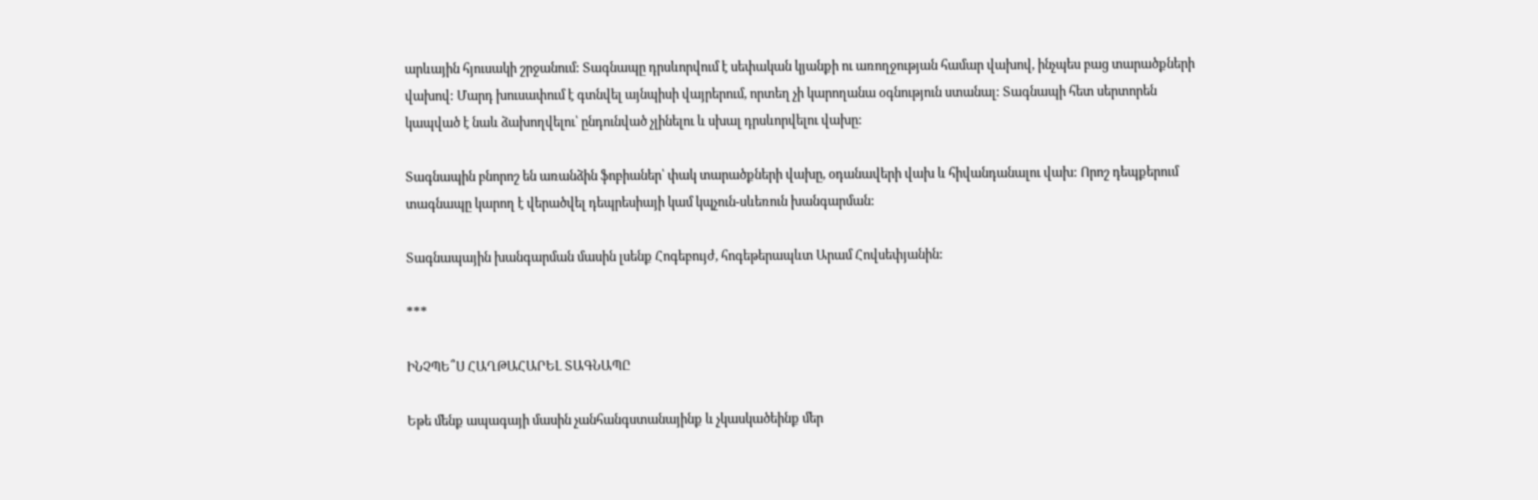արևային հյուսակի շրջանում: Տագնապը դրսևորվում է սեփական կյանքի ու առողջության համար վախով, ինչպես բաց տարածքների վախով: Մարդ խուսափում է գտնվել այնպիսի վայրերում, որտեղ չի կարողանա օգնություն ստանալ: Տագնապի հետ սերտորեն կապված է նաև ձախողվելու՝ ընդունված չլինելու և սխալ դրսևորվելու վախը:

Տագնապին բնորոշ են առանձին ֆոբիաներ՝ փակ տարածքների վախը, օդանավերի վախ և հիվանդանալու վախ: Որոշ դեպքերում տագնապը կարող է վերածվել դեպրեսիայի կամ կպչուն-սևեռուն խանգարման:

Տագնապային խանգարման մասին լսենք Հոգեբույժ, հոգեթերապևտ Արամ Հովսեփյանին:

***

ԻՆՉՊԵ՞Ս ՀԱՂԹԱՀԱՐԵԼ ՏԱԳՆԱՊԸ

Եթե մենք ապագայի մասին չանհանգստանայինք և չկասկածեինք մեր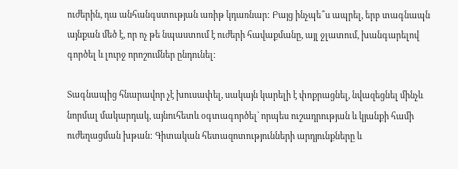ուժերին, դա անհանգստության առիթ կդառնար: Բայց ինչպե՞ս ապրել, երբ տագնապն այնքան մեծ է, որ ոչ թե նպաստում է ուժերի հավաքմանը, այլ ջլատում, խանգարելով գործել և լուրջ որոշումներ ընդունել:

Տագնապից հնարավոր չէ խուսափել, սակայն կարելի է փոքրացնել, նվազեցնել մինչև նորմալ մակարդակ, այնուհետև օգտագործել` որպես ուշադրության և կյանքի համի ուժեղացման խթան: Գիտական հետազոտությունների արդյունքները և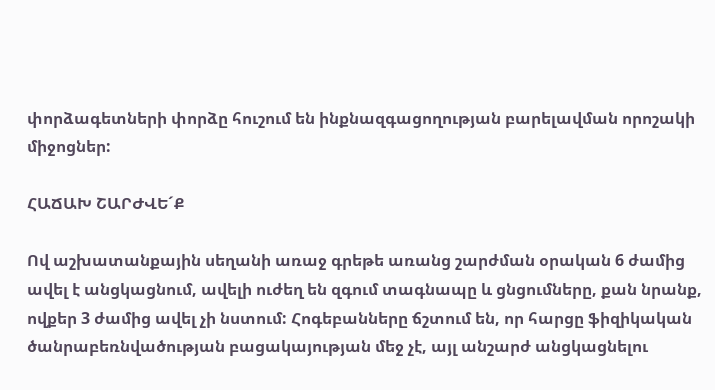փորձագետների փորձը հուշում են ինքնազգացողության բարելավման որոշակի միջոցներ:

ՀԱՃԱԽ ՇԱՐԺՎԵ´Ք

Ով աշխատանքային սեղանի առաջ գրեթե առանց շարժման օրական 6 ժամից ավել է անցկացնում, ավելի ուժեղ են զգում տագնապը և ցնցումները, քան նրանք, ովքեր 3 ժամից ավել չի նստում: Հոգեբանները ճշտում են, որ հարցը ֆիզիկական ծանրաբեռնվածության բացակայության մեջ չէ, այլ անշարժ անցկացնելու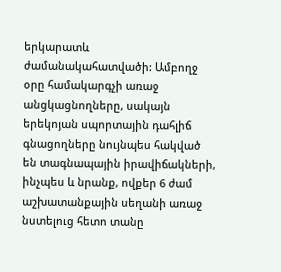երկարատև ժամանակահատվածի: Ամբողջ օրը համակարգչի առաջ անցկացնողները, սակայն երեկոյան սպորտային դահլիճ գնացողները նույնպես հակված են տագնապային իրավիճակների, ինչպես և նրանք, ովքեր 6 ժամ աշխատանքային սեղանի առաջ նստելուց հետո տանը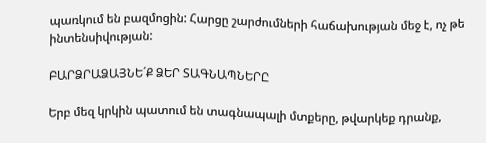պառկում են բազմոցին: Հարցը շարժումների հաճախության մեջ է, ոչ թե ինտենսիվության:

ԲԱՐՁՐԱՁԱՅՆԵ´Ք ՁԵՐ ՏԱԳՆԱՊՆԵՐԸ

Երբ մեզ կրկին պատում են տագնապալի մտքերը, թվարկեք դրանք,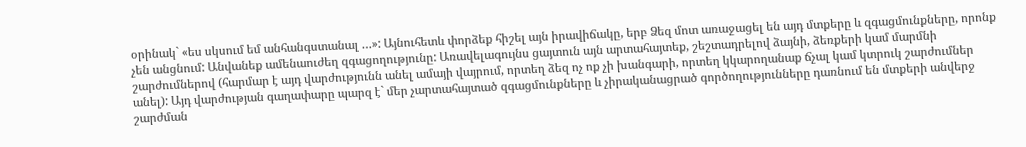օրինակ` «ես սկսում եմ անհանգստանալ …»: Այնուհետև փորձեք հիշել այն իրավիճակը, երբ Ձեզ մոտ առաջացել են այդ մտքերը և զգացմունքները, որոնք չեն անցնում: Անվանեք ամենաուժեղ զգացողությունը: Առավելագույնս ցայտուն այն արտահայտեք, շեշտադրելով ձայնի, ձեռքերի կամ մարմնի շարժումներով (հարմար է այդ վարժությունն անել ամայի վայրում, որտեղ ձեզ ոչ ոք չի խանգարի, որտեղ կկարողանաք ճչալ կամ կտրուկ շարժումներ անել): Այդ վարժության գաղափարը պարզ է` մեր չարտահայտած զգացմունքները և չիրականացրած գործողությունները դառնում են մտքերի անվերջ շարժման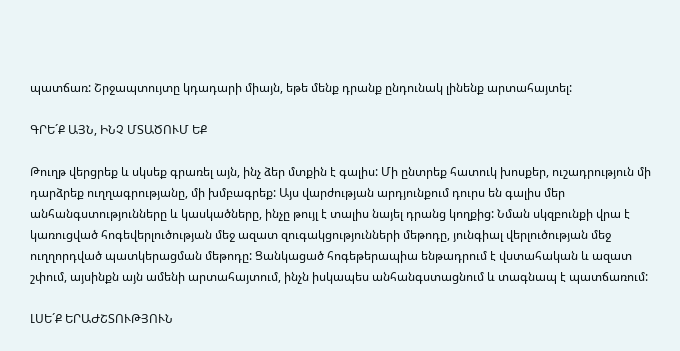պատճառ: Շրջապտույտը կդադարի միայն, եթե մենք դրանք ընդունակ լինենք արտահայտել:

ԳՐԵ´Ք ԱՅՆ, ԻՆՉ ՄՏԱԾՈՒՄ ԵՔ

Թուղթ վերցրեք և սկսեք գրառել այն, ինչ ձեր մտքին է գալիս: Մի ընտրեք հատուկ խոսքեր, ուշադրություն մի դարձրեք ուղղագրությանը, մի խմբագրեք: Այս վարժության արդյունքում դուրս են գալիս մեր անհանգստությունները և կասկածները, ինչը թույլ է տալիս նայել դրանց կողքից: Նման սկզբունքի վրա է կառուցված հոգեվերլուծության մեջ ազատ զուգակցությունների մեթոդը, յունգիալ վերլուծության մեջ ուղղորդված պատկերացման մեթոդը: Ցանկացած հոգեթերապիա ենթադրում է վստահական և ազատ շփում, այսինքն այն ամենի արտահայտում, ինչն իսկապես անհանգստացնում և տագնապ է պատճառում:

ԼՍԵ´Ք ԵՐԱԺՇՏՈՒԹՅՈՒՆ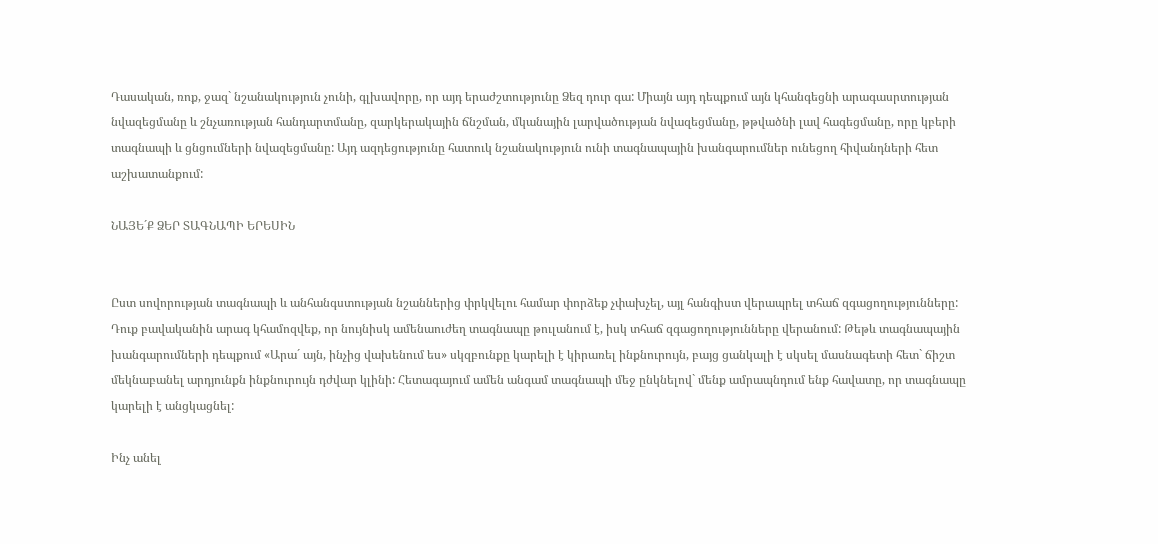Դասական, ռոք, ջազ` նշանակություն չունի, գլխավորը, որ այդ երաժշտությունը Ձեզ դուր գա: Միայն այդ դեպքում այն կհանգեցնի արագասրտության նվազեցմանը և շնչառության հանդարտմանը, զարկերակային ճնշման, մկանային լարվածության նվազեցմանը, թթվածնի լավ հագեցմանը, որը կբերի տագնապի և ցնցումների նվազեցմանը: Այդ ազդեցությունը հատուկ նշանակություն ունի տագնապային խանգարումներ ունեցող հիվանդների հետ աշխատանքում:

ՆԱՅԵ´Ք ՁԵՐ ՏԱԳՆԱՊԻ ԵՐԵՍԻՆ


Ըստ սովորության տագնապի և անհանգստության նշաններից փրկվելու համար փորձեք չփախչել, այլ հանգիստ վերապրել տհաճ զգացողությունները: Դուք բավականին արագ կհամոզվեք, որ նույնիսկ ամենաուժեղ տագնապը թուլանում է, իսկ տհաճ զգացողությունները վերանում: Թեթև տագնապային խանգարումների դեպքում «Արա´ այն, ինչից վախենում ես» սկզբունքը կարելի է կիրառել ինքնուրույն, բայց ցանկալի է սկսել մասնագետի հետ` ճիշտ մեկնաբանել արդյունքն ինքնուրույն դժվար կլինի: Հետագայում ամեն անգամ տագնապի մեջ ընկնելով` մենք ամրապնդում ենք հավատը, որ տագնապը կարելի է անցկացնել:

Ինչ անել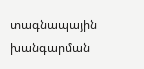տագնապային խանգարման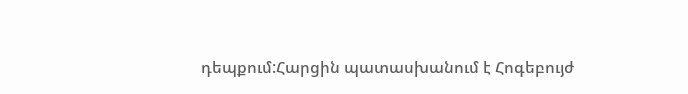դեպքում:Հարցին պատասխանում է Հոգեբույժ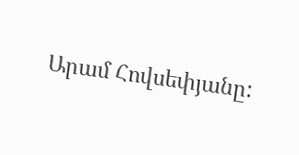Արամ Հովսեփյանը: